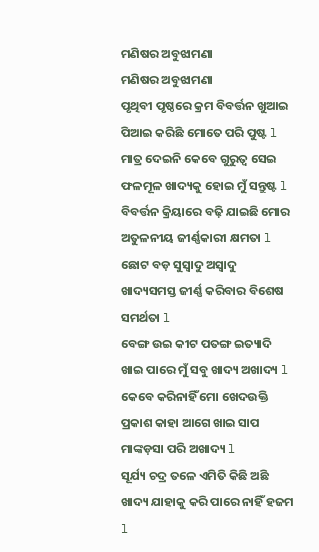ମଣିଷର ଅବୁଝାମଣା
ମଣିଷର ଅବୁଝାମଣା
ପୃଥିବୀ ପୃଷ୍ଠରେ କ୍ରମ ବିବର୍ତ୍ତନ ଖୁଆଇ ପିଆଇ କରିଛି ମୋତେ ପରି ପୁଷ୍ଟ l
ମାତ୍ର ଦେଇନି କେବେ ଗୁରୁତ୍ୱ ସେଇ ଫଳମୂଳ ଖାଦ୍ୟକୁ ହୋଇ ମୁଁ ସନ୍ତୁଷ୍ଟ l
ବିବର୍ତ୍ତନ କ୍ରିୟାରେ ବଢ଼ି ଯାଇଛି ମୋର ଅତୁଳନୀୟ ଜୀର୍ଣ୍ଣକାରୀ କ୍ଷମତା l
ଛୋଟ ବଡ଼ ସୁସ୍ୱାଦୁ ଅସ୍ୱାଦୁ ଖାଦ୍ୟସମସ୍ତ ଜୀର୍ଣ୍ଣ କରିବାର ବିଶେଷ ସମର୍ଥତା l
ବେଙ୍ଗ ଉଇ କୀଟ ପତଙ୍ଗ ଇତ୍ୟାଦି ଖାଇ ପାରେ ମୁଁ ସବୁ ଖାଦ୍ୟ ଅଖାଦ୍ୟ l
କେବେ କରିନାହିଁ ମୋ ଖେଦଉକ୍ତି ପ୍ରକାଶ କାହା ଆଗେ ଖାଇ ସାପ ମାଙ୍କଡ଼ସା ପରି ଅଖାଦ୍ୟ l
ସୂର୍ଯ୍ୟ ଚଦ୍ର ତଳେ ଏମିତି କିଛି ଅଛି ଖାଦ୍ୟ ଯାହାକୁ କରି ପାରେ ନାହିଁ ହଜମ l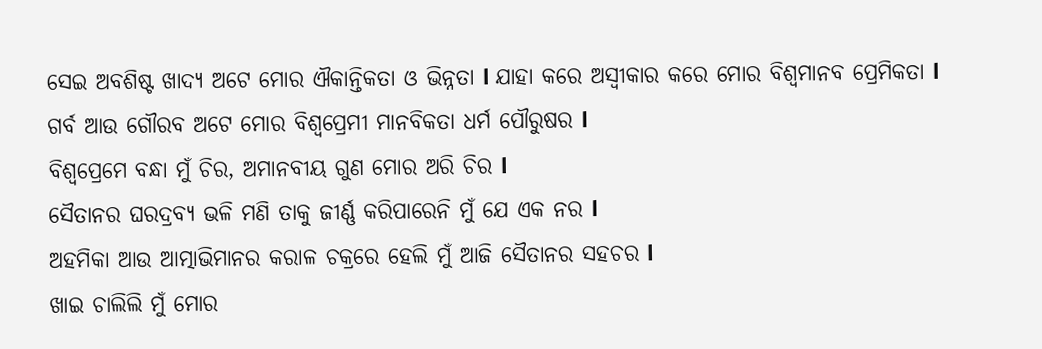ସେଇ ଅବଶିଷ୍ଟ ଖାଦ୍ୟ ଅଟେ ମୋର ଐକାନ୍ତିକତା ଓ ଭିନ୍ନତା l ଯାହା କରେ ଅସ୍ବୀକାର କରେ ମୋର ବିଶ୍ୱମାନବ ପ୍ରେମିକତା l
ଗର୍ବ ଆଉ ଗୌରବ ଅଟେ ମୋର ବିଶ୍ୱପ୍ରେମୀ ମାନବିକତା ଧର୍ମ ପୌରୁଷର l
ବିଶ୍ୱପ୍ରେମେ ବନ୍ଧା ମୁଁ ଚିର, ଅମାନବୀୟ ଗୁଣ ମୋର ଅରି ଚିର l
ସୈତାନର ଘରଦ୍ରବ୍ୟ ଭଳି ମଣି ତାକୁ ଜୀର୍ଣ୍ଣ କରିପାରେନି ମୁଁ ଯେ ଏକ ନର l
ଅହମିକା ଆଉ ଆତ୍ମାଭିମାନର କରାଳ ଚକ୍ରରେ ହେଲି ମୁଁ ଆଜି ସୈତାନର ସହଚର l
ଖାଇ ଚାଲିଲି ମୁଁ ମୋର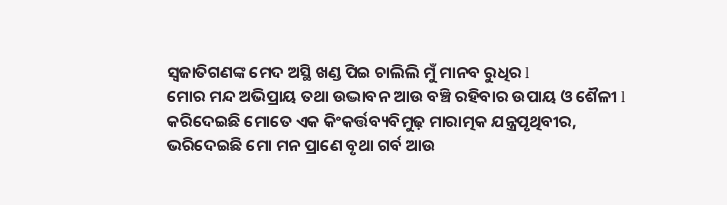ସ୍ୱଜାତିଗଣଙ୍କ ମେଦ ଅସ୍ଥି ଖଣ୍ଡ ପିଇ ଚାଲିଲି ମୁଁ ମାନବ ରୁଧିର l
ମୋର ମନ୍ଦ ଅଭିପ୍ରାୟ ତଥା ଉଦ୍ଭାବନ ଆଉ ବଞ୍ଚି ରହିବାର ଉପାୟ ଓ ଶୈଳୀ l
କରିଦେଇଛି ମୋତେ ଏକ କିଂକର୍ତ୍ତବ୍ୟବିମୁଢ଼ ମାରାତ୍ମକ ଯନ୍ତ୍ରପୃଥିବୀର,
ଭରିଦେଇଛି ମୋ ମନ ପ୍ରାଣେ ବୃଥା ଗର୍ବ ଆଉ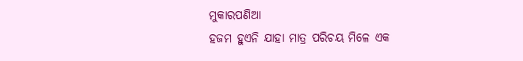ମୁକାରପଣିଆ
ହଜମ ହୁଏନି ଯାହା ମାତ୍ର ପରିଚୟ ମିଳେ ଏକ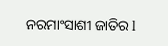ନରମାଂସାଶୀ ଜାତିର l